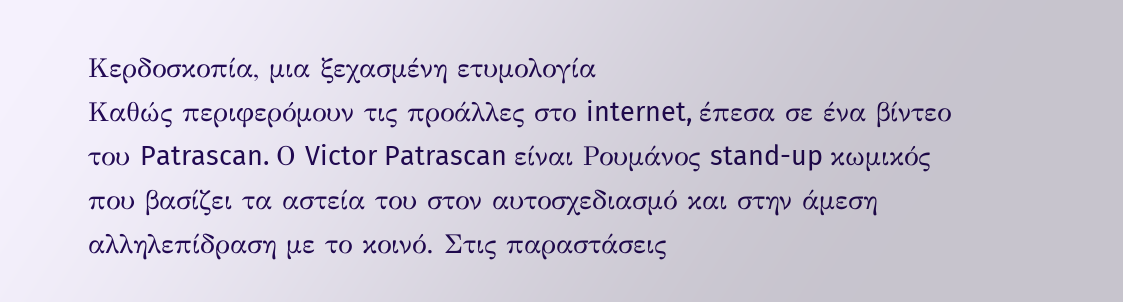Κερδοσκοπία, μια ξεχασμένη ετυμολογία
Καθώς περιφερόμουν τις προάλλες στο internet, έπεσα σε ένα βίντεο του Patrascan. Ο Victor Patrascan είναι Ρουμάνος stand-up κωμικός που βασίζει τα αστεία του στον αυτοσχεδιασμό και στην άμεση αλληλεπίδραση με το κοινό. Στις παραστάσεις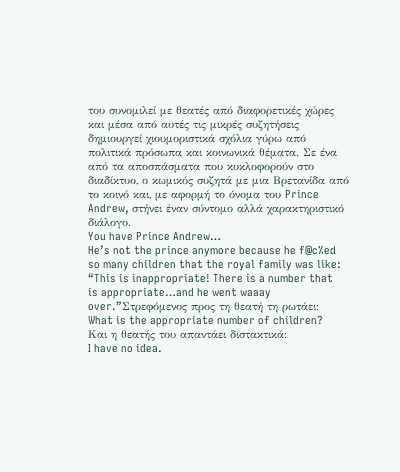του συνομιλεί με θεατές από διαφορετικές χώρες και μέσα από αυτές τις μικρές συζητήσεις δημιουργεί χιουμοριστικά σχόλια γύρω από πολιτικά πρόσωπα και κοινωνικά θέματα. Σε ένα από τα αποσπάσματα που κυκλοφορούν στο διαδίκτυο, ο κωμικός συζητά με μια Βρετανίδα από το κοινό και, με αφορμή το όνομα του Prince Andrew, στήνει έναν σύντομο αλλά χαρακτηριστικό διάλογο.
You have Prince Andrew…
He’s not the prince anymore because he f@c%ed so many children that the royal family was like: “This is inappropriate! There is a number that is appropriate…and he went waaay over.”Στρεφόμενος προς τη θεατή τη ρωτάει:
What is the appropriate number of children?
Και η θεατής του απαντάει διστακτικά:
I have no idea.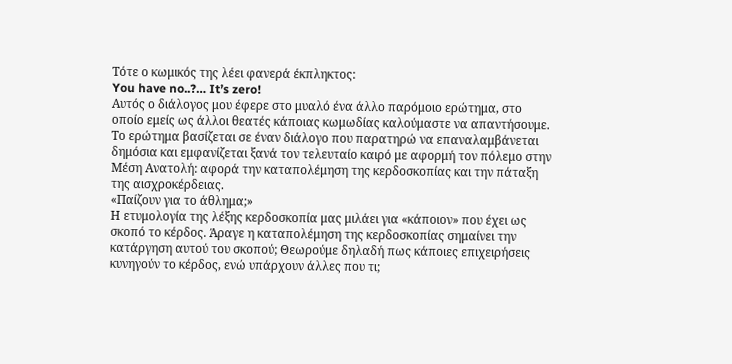Τότε ο κωμικός της λέει φανερά έκπληκτος:
You have no..?… It’s zero!
Αυτός ο διάλογος μου έφερε στο μυαλό ένα άλλο παρόμοιο ερώτημα, στο οποίο εμείς ως άλλοι θεατές κάποιας κωμωδίας καλούμαστε να απαντήσουμε. Το ερώτημα βασίζεται σε έναν διάλογο που παρατηρώ να επαναλαμβάνεται δημόσια και εμφανίζεται ξανά τον τελευταίο καιρό με αφορμή τον πόλεμο στην Μέση Ανατολή: αφορά την καταπολέμηση της κερδοσκοπίας και την πάταξη της αισχροκέρδειας.
«Παίζουν για το άθλημα;»
Η ετυμολογία της λέξης κερδοσκοπία μας μιλάει για «κάποιον» που έχει ως σκοπό το κέρδος. Άραγε η καταπολέμηση της κερδοσκοπίας σημαίνει την κατάργηση αυτού του σκοπού; Θεωρούμε δηλαδή πως κάποιες επιχειρήσεις κυνηγούν το κέρδος, ενώ υπάρχουν άλλες που τι;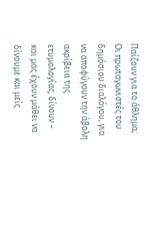Παίζουν για το άθλημα;
Οι πρωταγωνιστές του δημόσιου διαλόγου, για να αποφύγουν την άβολη ακρίβεια της ετυμολογίας, δίνουν – και μας έχουν μάθει να δίνουμε και μείς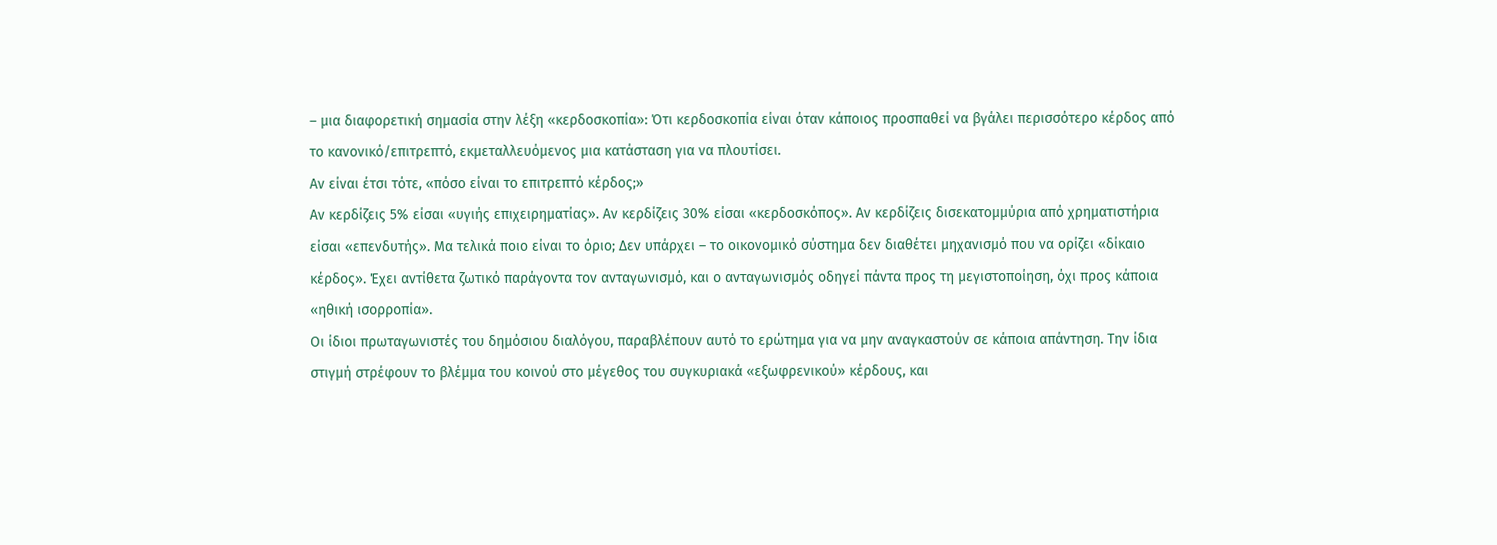– μια διαφορετική σημασία στην λέξη «κερδοσκοπία»: Ότι κερδοσκοπία είναι όταν κάποιος προσπαθεί να βγάλει περισσότερο κέρδος από το κανονικό/επιτρεπτό, εκμεταλλευόμενος μια κατάσταση για να πλουτίσει.
Αν είναι έτσι τότε, «πόσο είναι το επιτρεπτό κέρδος;»
Αν κερδίζεις 5% είσαι «υγιής επιχειρηματίας». Αν κερδίζεις 30% είσαι «κερδοσκόπος». Αν κερδίζεις δισεκατομμύρια από χρηματιστήρια είσαι «επενδυτής». Μα τελικά ποιο είναι το όριο; Δεν υπάρχει – το οικονομικό σύστημα δεν διαθέτει μηχανισμό που να ορίζει «δίκαιο κέρδος». Έχει αντίθετα ζωτικό παράγοντα τον ανταγωνισμό, και ο ανταγωνισμός οδηγεί πάντα προς τη μεγιστοποίηση, όχι προς κάποια «ηθική ισορροπία».
Οι ίδιοι πρωταγωνιστές του δημόσιου διαλόγου, παραβλέπουν αυτό το ερώτημα για να μην αναγκαστούν σε κάποια απάντηση. Την ίδια στιγμή στρέφουν το βλέμμα του κοινού στο μέγεθος του συγκυριακά «εξωφρενικού» κέρδους, και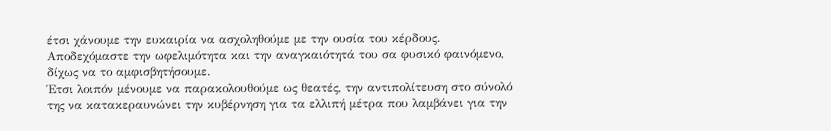έτσι χάνουμε την ευκαιρία να ασχοληθούμε με την ουσία του κέρδους. Αποδεχόμαστε την ωφελιμότητα και την αναγκαιότητά του σα φυσικό φαινόμενο, δίχως να το αμφισβητήσουμε.
Έτσι λοιπόν μένουμε να παρακολουθούμε ως θεατές, την αντιπολίτευση στο σύνολό της να κατακεραυνώνει την κυβέρνηση για τα ελλιπή μέτρα που λαμβάνει για την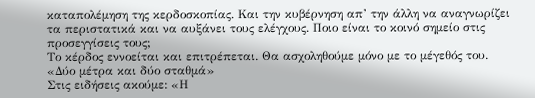καταπολέμηση της κερδοσκοπίας. Και την κυβέρνηση απ’ την άλλη να αναγνωρίζει τα περιστατικά και να αυξάνει τους ελέγχους. Ποιο είναι το κοινό σημείο στις προσεγγίσεις τους;
Το κέρδος εννοείται και επιτρέπεται. Θα ασχοληθούμε μόνο με το μέγεθός του.
«Δύο μέτρα και δύο σταθμά»
Στις ειδήσεις ακούμε: «Η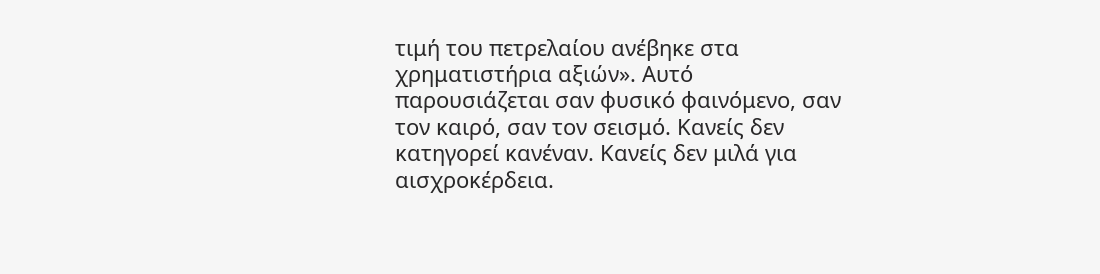τιμή του πετρελαίου ανέβηκε στα χρηματιστήρια αξιών». Αυτό παρουσιάζεται σαν φυσικό φαινόμενο, σαν τον καιρό, σαν τον σεισμό. Κανείς δεν κατηγορεί κανέναν. Κανείς δεν μιλά για αισχροκέρδεια.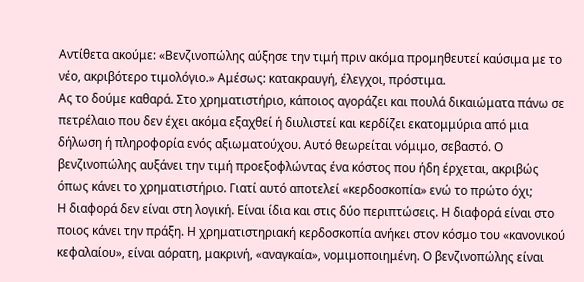Αντίθετα ακούμε: «Βενζινοπώλης αύξησε την τιμή πριν ακόμα προμηθευτεί καύσιμα με το νέο, ακριβότερο τιμολόγιο.» Αμέσως: κατακραυγή, έλεγχοι, πρόστιμα.
Ας το δούμε καθαρά. Στο χρηματιστήριο, κάποιος αγοράζει και πουλά δικαιώματα πάνω σε πετρέλαιο που δεν έχει ακόμα εξαχθεί ή διυλιστεί και κερδίζει εκατομμύρια από μια δήλωση ή πληροφορία ενός αξιωματούχου. Αυτό θεωρείται νόμιμο, σεβαστό. Ο βενζινοπώλης αυξάνει την τιμή προεξοφλώντας ένα κόστος που ήδη έρχεται, ακριβώς όπως κάνει το χρηματιστήριο. Γιατί αυτό αποτελεί «κερδοσκοπία» ενώ το πρώτο όχι;
Η διαφορά δεν είναι στη λογική. Είναι ίδια και στις δύο περιπτώσεις. Η διαφορά είναι στο ποιος κάνει την πράξη. Η χρηματιστηριακή κερδοσκοπία ανήκει στον κόσμο του «κανονικού κεφαλαίου», είναι αόρατη, μακρινή, «αναγκαία», νομιμοποιημένη. Ο βενζινοπώλης είναι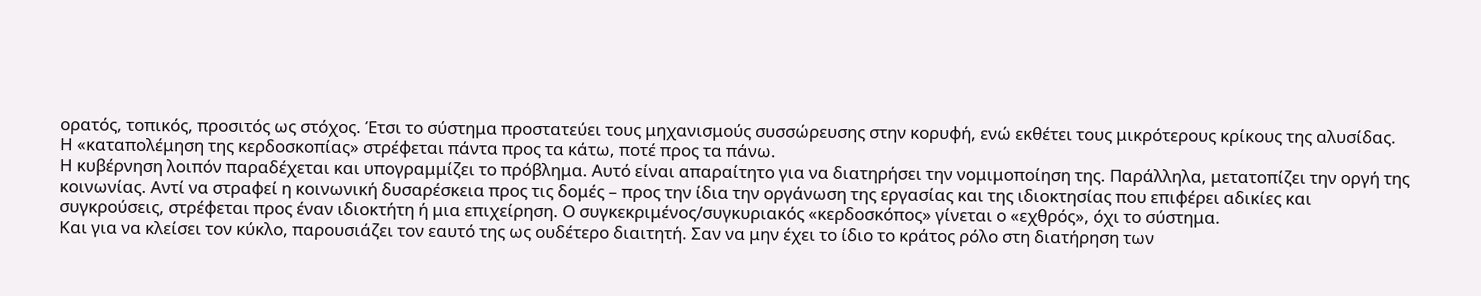ορατός, τοπικός, προσιτός ως στόχος. Έτσι το σύστημα προστατεύει τους μηχανισμούς συσσώρευσης στην κορυφή, ενώ εκθέτει τους μικρότερους κρίκους της αλυσίδας. Η «καταπολέμηση της κερδοσκοπίας» στρέφεται πάντα προς τα κάτω, ποτέ προς τα πάνω.
Η κυβέρνηση λοιπόν παραδέχεται και υπογραμμίζει το πρόβλημα. Αυτό είναι απαραίτητο για να διατηρήσει την νομιμοποίηση της. Παράλληλα, μετατοπίζει την οργή της κοινωνίας. Αντί να στραφεί η κοινωνική δυσαρέσκεια προς τις δομές – προς την ίδια την οργάνωση της εργασίας και της ιδιοκτησίας που επιφέρει αδικίες και συγκρούσεις, στρέφεται προς έναν ιδιοκτήτη ή μια επιχείρηση. Ο συγκεκριμένος/συγκυριακός «κερδοσκόπος» γίνεται ο «εχθρός», όχι το σύστημα.
Και για να κλείσει τον κύκλο, παρουσιάζει τον εαυτό της ως ουδέτερο διαιτητή. Σαν να μην έχει το ίδιο το κράτος ρόλο στη διατήρηση των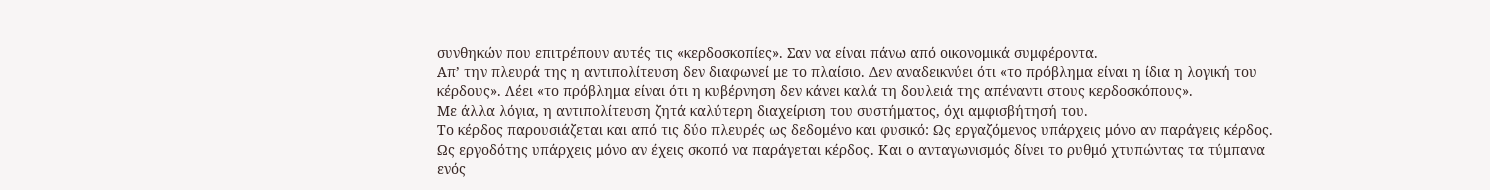συνθηκών που επιτρέπουν αυτές τις «κερδοσκοπίες». Σαν να είναι πάνω από οικονομικά συμφέροντα.
Απ’ την πλευρά της η αντιπολίτευση δεν διαφωνεί με το πλαίσιο. Δεν αναδεικνύει ότι «το πρόβλημα είναι η ίδια η λογική του κέρδους». Λέει «το πρόβλημα είναι ότι η κυβέρνηση δεν κάνει καλά τη δουλειά της απέναντι στους κερδοσκόπους».
Με άλλα λόγια, η αντιπολίτευση ζητά καλύτερη διαχείριση του συστήματος, όχι αμφισβήτησή του.
Το κέρδος παρουσιάζεται και από τις δύο πλευρές ως δεδομένο και φυσικό: Ως εργαζόμενος υπάρχεις μόνο αν παράγεις κέρδος. Ως εργοδότης υπάρχεις μόνο αν έχεις σκοπό να παράγεται κέρδος. Και ο ανταγωνισμός δίνει το ρυθμό χτυπώντας τα τύμπανα ενός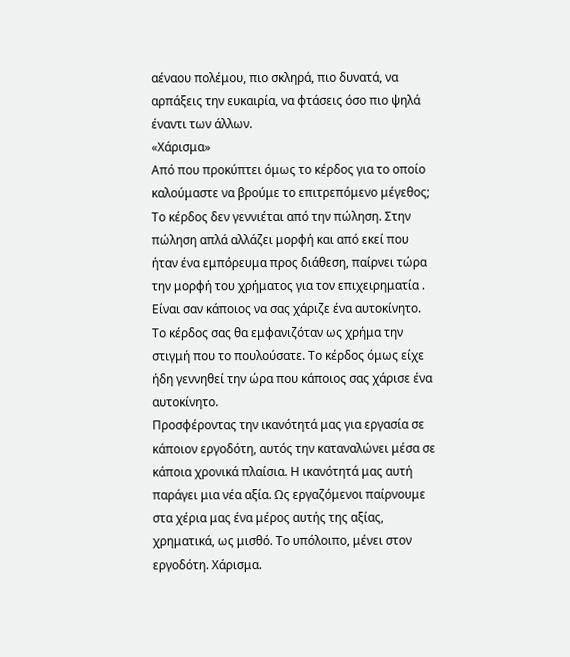αέναου πολέμου, πιο σκληρά, πιο δυνατά, να αρπάξεις την ευκαιρία, να φτάσεις όσο πιο ψηλά έναντι των άλλων.
«Χάρισμα»
Από που προκύπτει όμως το κέρδος για το οποίο καλούμαστε να βρούμε το επιτρεπόμενο μέγεθος;
Το κέρδος δεν γεννιέται από την πώληση. Στην πώληση απλά αλλάζει μορφή και από εκεί που ήταν ένα εμπόρευμα προς διάθεση, παίρνει τώρα την μορφή του χρήματος για τον επιχειρηματία . Είναι σαν κάποιος να σας χάριζε ένα αυτοκίνητο. Το κέρδος σας θα εμφανιζόταν ως χρήμα την στιγμή που το πουλούσατε. Το κέρδος όμως είχε ήδη γεννηθεί την ώρα που κάποιος σας χάρισε ένα αυτοκίνητο.
Προσφέροντας την ικανότητά μας για εργασία σε κάποιον εργοδότη, αυτός την καταναλώνει μέσα σε κάποια χρονικά πλαίσια. Η ικανότητά μας αυτή παράγει μια νέα αξία. Ως εργαζόμενοι παίρνουμε στα χέρια μας ένα μέρος αυτής της αξίας, χρηματικά, ως μισθό. Το υπόλοιπο, μένει στον εργοδότη. Χάρισμα.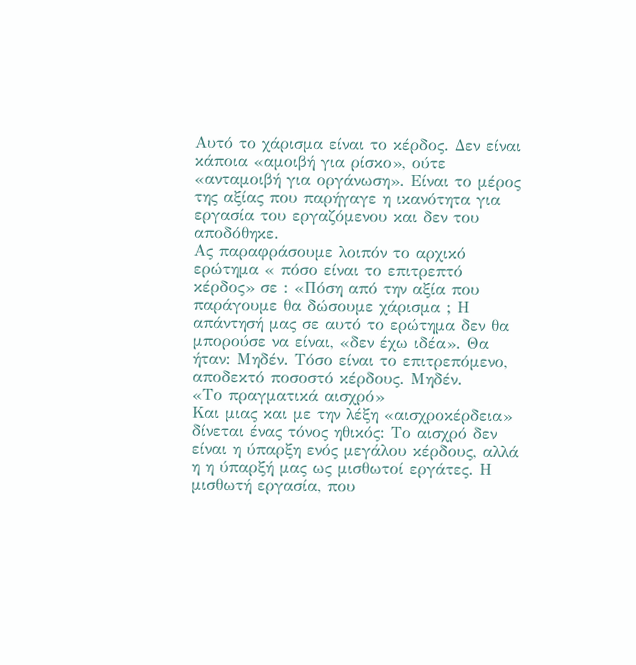Αυτό το χάρισμα είναι το κέρδος. Δεν είναι κάποια «αμοιβή για ρίσκο», ούτε «ανταμοιβή για οργάνωση». Είναι το μέρος της αξίας που παρήγαγε η ικανότητα για εργασία του εργαζόμενου και δεν του αποδόθηκε.
Ας παραφράσουμε λοιπόν το αρχικό ερώτημα « πόσο είναι το επιτρεπτό κέρδος» σε : «Πόση από την αξία που παράγουμε θα δώσουμε χάρισμα ; Η απάντησή μας σε αυτό το ερώτημα δεν θα μπορούσε να είναι, «δεν έχω ιδέα». Θα ήταν: Μηδέν. Τόσο είναι το επιτρεπόμενο, αποδεκτό ποσοστό κέρδους. Μηδέν.
«Το πραγματικά αισχρό»
Και μιας και με την λέξη «αισχροκέρδεια» δίνεται ένας τόνος ηθικός: Το αισχρό δεν είναι η ύπαρξη ενός μεγάλου κέρδους, αλλά η η ύπαρξή μας ως μισθωτοί εργάτες. Η μισθωτή εργασία, που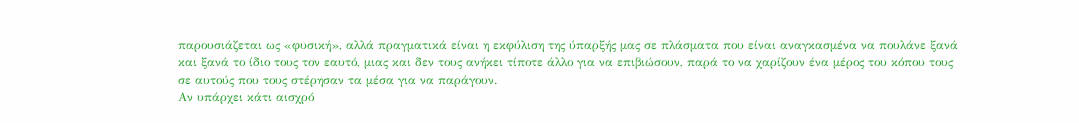παρουσιάζεται ως «φυσική», αλλά πραγματικά είναι η εκφύλιση της ύπαρξής μας σε πλάσματα που είναι αναγκασμένα να πουλάνε ξανά και ξανά το ίδιο τους τον εαυτό, μιας και δεν τους ανήκει τίποτε άλλο για να επιβιώσουν, παρά το να χαρίζουν ένα μέρος του κόπου τους σε αυτούς που τους στέρησαν τα μέσα για να παράγουν.
Αν υπάρχει κάτι αισχρό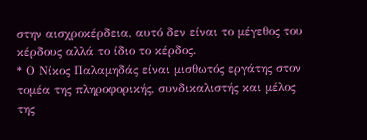στην αισχροκέρδεια, αυτό δεν είναι το μέγεθος του κέρδους αλλά το ίδιο το κέρδος.
* Ο Νίκος Παλαμηδάς είναι μισθωτός εργάτης στον τομέα της πληροφορικής, συνδικαλιστής και μέλος της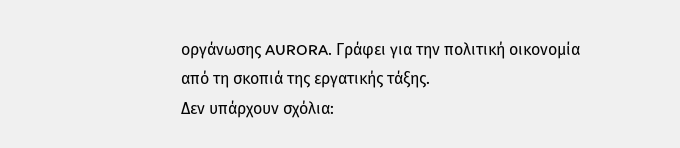οργάνωσης AURORA. Γράφει για την πολιτική οικονομία από τη σκοπιά της εργατικής τάξης.
Δεν υπάρχουν σχόλια: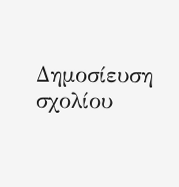Δημοσίευση σχολίου